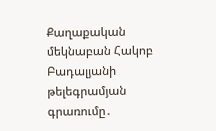Քաղաքական մեկնաբան Հակոբ Բադալյանի թելեգրամյան գրառումը․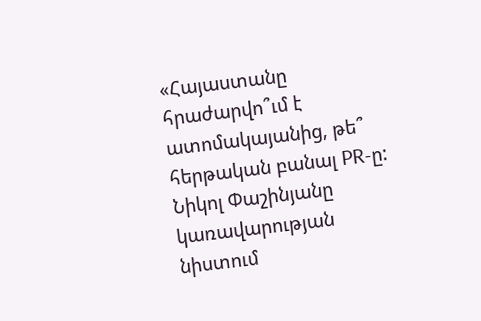«Հայաստանը հրաժարվո՞ւմ է ատոմակայանից, թե՞ հերթական բանալ PR-ը: Նիկոլ Փաշինյանը կառավարության նիստում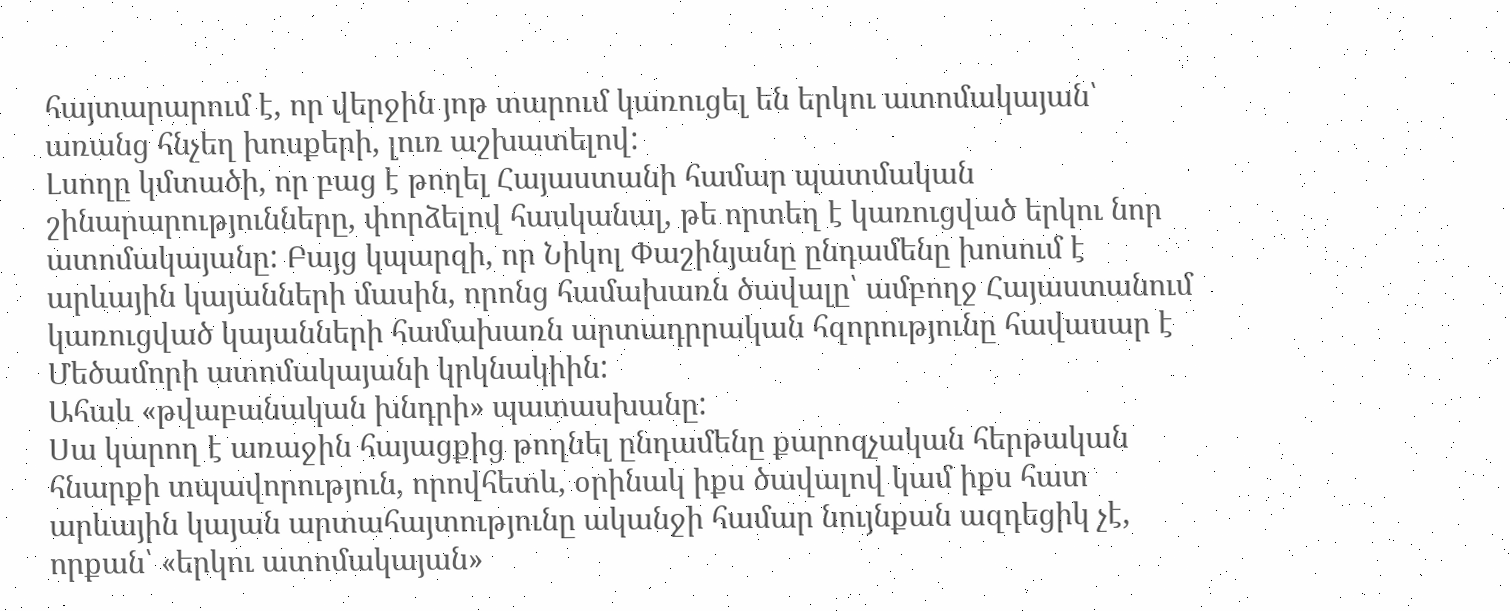հայտարարում է, որ վերջին յոթ տարում կառուցել են երկու ատոմակայան՝ առանց հնչեղ խոսքերի, լուռ աշխատելով:
Լսողը կմտածի, որ բաց է թողել Հայաստանի համար պատմական շինարարությունները, փորձելով հասկանալ, թե որտեղ է կառուցված երկու նոր ատոմակայանը: Բայց կպարզի, որ Նիկոլ Փաշինյանը ընդամենը խոսում է արևային կայանների մասին, որոնց համախառն ծավալը՝ ամբողջ Հայաստանում կառուցված կայանների համախառն արտադրրական հզորությունը հավասար է Մեծամորի ատոմակայանի կրկնակիին:
Ահաև «թվաբանական խնդրի» պատասխանը:
Սա կարող է առաջին հայացքից թողնել ընդամենը քարոզչական հերթական հնարքի տպավորություն, որովհետև, օրինակ իքս ծավալով կամ իքս հատ արևային կայան արտահայտությունը ականջի համար նույնքան ազդեցիկ չէ, որքան՝ «երկու ատոմակայան»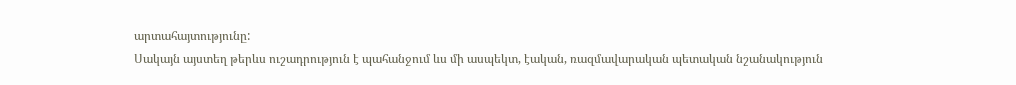արտահայտությունը:
Սակայն այստեղ թերևս ուշադրություն է պահանջում ևս մի ասպեկտ, էական, ռազմավարական պետական նշանակություն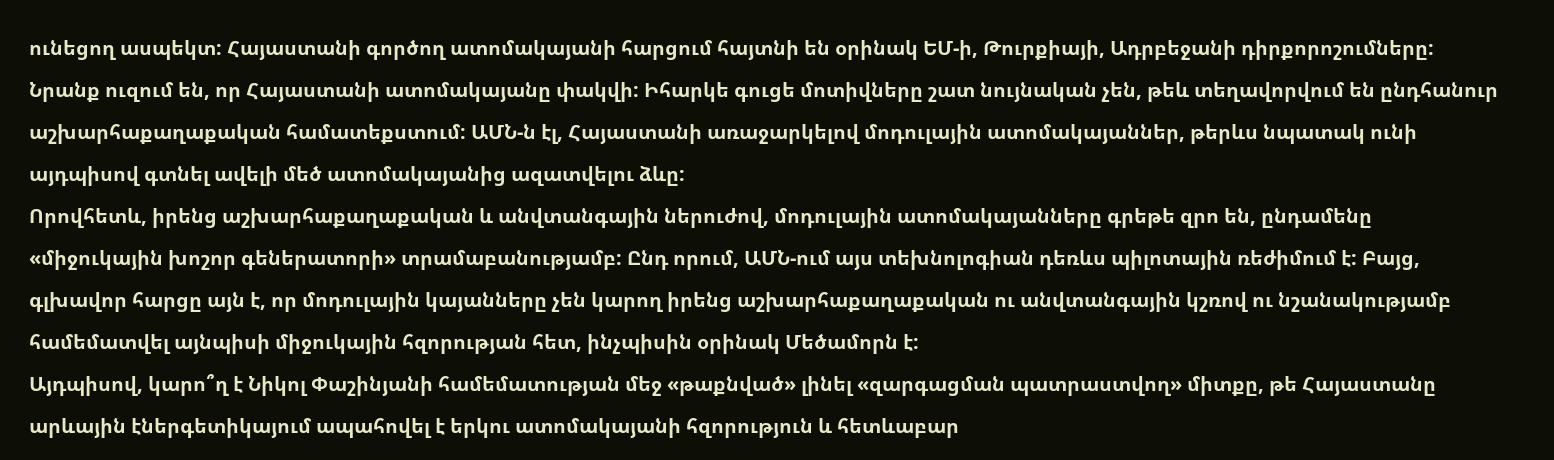ունեցող ասպեկտ: Հայաստանի գործող ատոմակայանի հարցում հայտնի են օրինակ ԵՄ-ի, Թուրքիայի, Ադրբեջանի դիրքորոշումները: Նրանք ուզում են, որ Հայաստանի ատոմակայանը փակվի: Իհարկե գուցե մոտիվները շատ նույնական չեն, թեև տեղավորվում են ընդհանուր աշխարհաքաղաքական համատեքստում: ԱՄՆ-ն էլ, Հայաստանի առաջարկելով մոդուլային ատոմակայաններ, թերևս նպատակ ունի այդպիսով գտնել ավելի մեծ ատոմակայանից ազատվելու ձևը:
Որովհետև, իրենց աշխարհաքաղաքական և անվտանգային ներուժով, մոդուլային ատոմակայանները գրեթե զրո են, ընդամենը «միջուկային խոշոր գեներատորի» տրամաբանությամբ: Ընդ որում, ԱՄՆ-ում այս տեխնոլոգիան դեռևս պիլոտային ռեժիմում է: Բայց, գլխավոր հարցը այն է, որ մոդուլային կայանները չեն կարող իրենց աշխարհաքաղաքական ու անվտանգային կշռով ու նշանակությամբ համեմատվել այնպիսի միջուկային հզորության հետ, ինչպիսին օրինակ Մեծամորն է:
Այդպիսով, կարո՞ղ է Նիկոլ Փաշինյանի համեմատության մեջ «թաքնված» լինել «զարգացման պատրաստվող» միտքը, թե Հայաստանը արևային էներգետիկայում ապահովել է երկու ատոմակայանի հզորություն և հետևաբար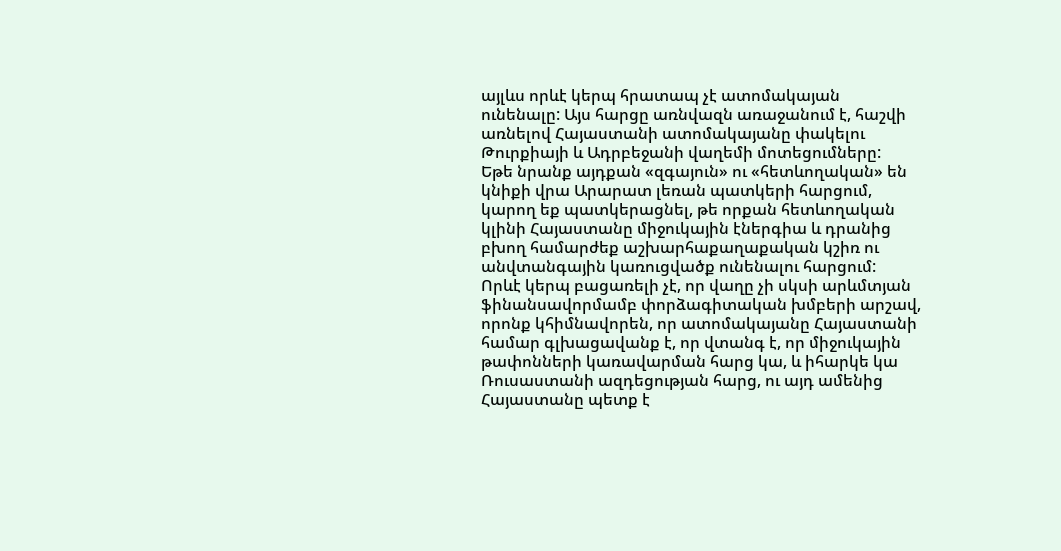այլևս որևէ կերպ հրատապ չէ ատոմակայան ունենալը: Այս հարցը առնվազն առաջանում է, հաշվի առնելով Հայաստանի ատոմակայանը փակելու Թուրքիայի և Ադրբեջանի վաղեմի մոտեցումները:
Եթե նրանք այդքան «զգայուն» ու «հետևողական» են կնիքի վրա Արարատ լեռան պատկերի հարցում, կարող եք պատկերացնել, թե որքան հետևողական կլինի Հայաստանը միջուկային էներգիա և դրանից բխող համարժեք աշխարհաքաղաքական կշիռ ու անվտանգային կառուցվածք ունենալու հարցում:
Որևէ կերպ բացառելի չէ, որ վաղը չի սկսի արևմտյան ֆինանսավորմամբ փորձագիտական խմբերի արշավ, որոնք կհիմնավորեն, որ ատոմակայանը Հայաստանի համար գլխացավանք է, որ վտանգ է, որ միջուկային թափոնների կառավարման հարց կա, և իհարկե կա Ռուսաստանի ազդեցության հարց, ու այդ ամենից Հայաստանը պետք է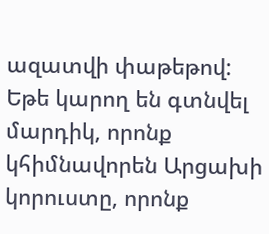ազատվի փաթեթով:
Եթե կարող են գտնվել մարդիկ, որոնք կհիմնավորեն Արցախի կորուստը, որոնք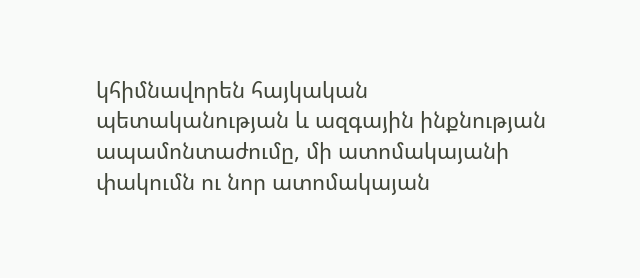կհիմնավորեն հայկական պետականության և ազգային ինքնության ապամոնտաժումը, մի ատոմակայանի փակումն ու նոր ատոմակայան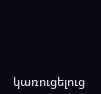կառուցելուց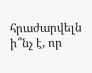հրաժարվելն ի՞նչ է, որ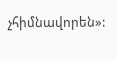չհիմնավորեն»: